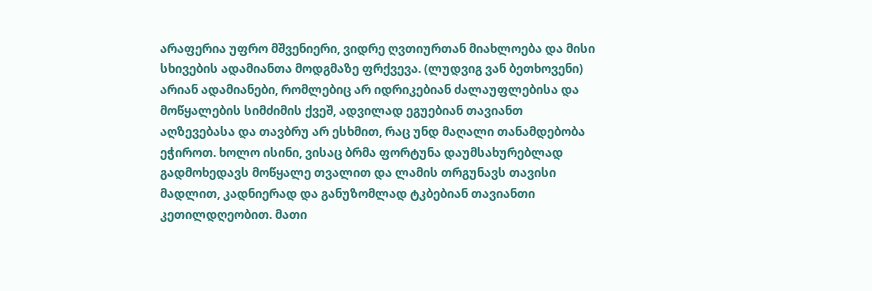არაფერია უფრო მშვენიერი, ვიდრე ღვთიურთან მიახლოება და მისი სხივების ადამიანთა მოდგმაზე ფრქვევა. (ლუდვიგ ვან ბეთხოვენი)
არიან ადამიანები, რომლებიც არ იდრიკებიან ძალაუფლებისა და მოწყალების სიმძიმის ქვეშ, ადვილად ეგუებიან თავიანთ აღზევებასა და თავბრუ არ ესხმით, რაც უნდ მაღალი თანამდებობა ეჭიროთ. ხოლო ისინი, ვისაც ბრმა ფორტუნა დაუმსახურებლად გადმოხედავს მოწყალე თვალით და ლამის თრგუნავს თავისი მადლით, კადნიერად და განუზომლად ტკბებიან თავიანთი კეთილდღეობით. მათი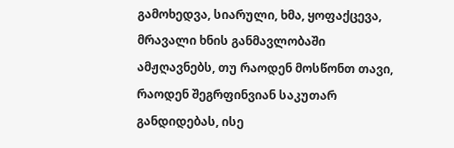გამოხედვა, სიარული, ხმა, ყოფაქცევა, მრავალი ხნის განმავლობაში ამჟღავნებს, თუ რაოდენ მოსწონთ თავი, რაოდენ შეგრფინვიან საკუთარ განდიდებას, ისე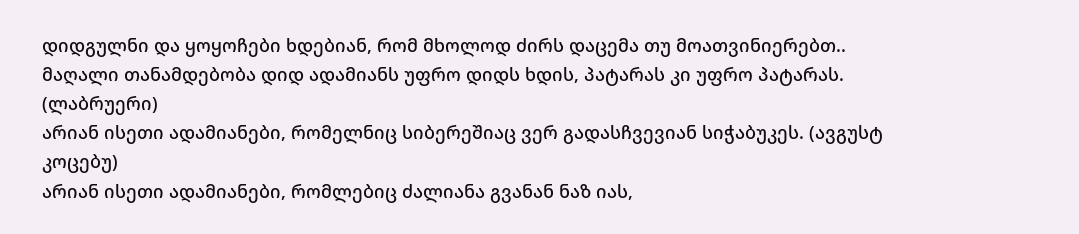დიდგულნი და ყოყოჩები ხდებიან, რომ მხოლოდ ძირს დაცემა თუ მოათვინიერებთ.. მაღალი თანამდებობა დიდ ადამიანს უფრო დიდს ხდის, პატარას კი უფრო პატარას. (ლაბრუერი)
არიან ისეთი ადამიანები, რომელნიც სიბერეშიაც ვერ გადასჩვევიან სიჭაბუკეს. (ავგუსტ კოცებუ)
არიან ისეთი ადამიანები, რომლებიც ძალიანა გვანან ნაზ იას,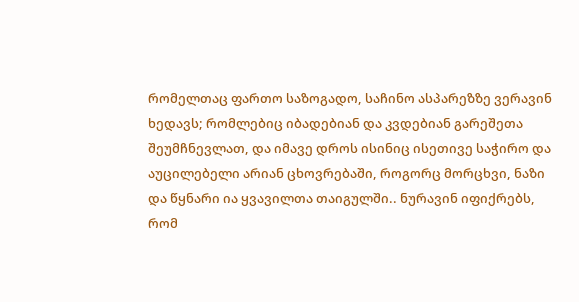რომელთაც ფართო საზოგადო, საჩინო ასპარეზზე ვერავინ ხედავს; რომლებიც იბადებიან და კვდებიან გარეშეთა შეუმჩნევლათ, და იმავე დროს ისინიც ისეთივე საჭირო და აუცილებელი არიან ცხოვრებაში, როგორც მორცხვი, ნაზი და წყნარი ია ყვავილთა თაიგულში.. ნურავინ იფიქრებს, რომ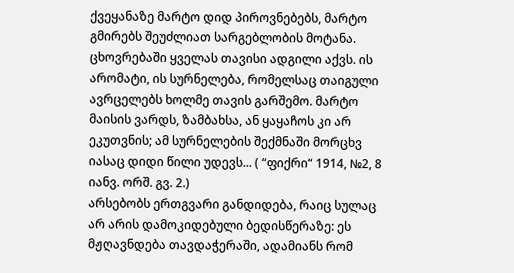ქვეყანაზე მარტო დიდ პიროვნებებს, მარტო გმირებს შეუძლიათ სარგებლობის მოტანა. ცხოვრებაში ყველას თავისი ადგილი აქვს. ის არომატი, ის სურნელება, რომელსაც თაიგული ავრცელებს ხოლმე თავის გარშემო. მარტო მაისის ვარდს, ზამბახსა, ან ყაყაჩოს კი არ ეკუთვნის; ამ სურნელების შექმნაში მორცხვ იასაც დიდი წილი უდევს... ( “ფიქრი“ 1914, №2, 8 იანვ. ორშ. გვ. 2.)
არსებობს ერთგვარი განდიდება, რაიც სულაც არ არის დამოკიდებული ბედისწერაზე: ეს მჟღავნდება თავდაჭერაში, ადამიანს რომ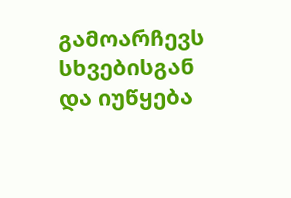გამოარჩევს სხვებისგან და იუწყება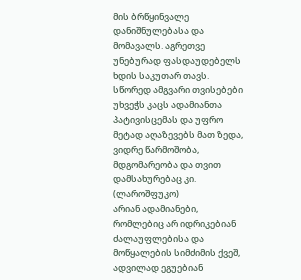მის ბრწყინვალე დანიშნულებასა და მომავალს. აგრეთვე უნებურად ფასდაუდებელს ხდის საკუთარ თავს. სწორედ ამგვარი თვისებები უხვეჭს კაცს ადამიანთა პატივისცემას და უფრო მეტად აღაზევებს მათ ზედა, ვიდრე წარმოშობა,
მდგომარეობა და თვით დამსახურებაც კი. (ლაროშფუკო)
არიან ადამიანები, რომლებიც არ იდრიკებიან ძალაუფლებისა და მოწყალების სიმძიმის ქვეშ, ადვილად ეგუებიან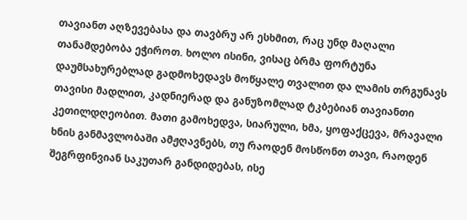თავიანთ აღზევებასა და თავბრუ არ ესხმით, რაც უნდ მაღალი თანამდებობა ეჭიროთ. ხოლო ისინი, ვისაც ბრმა ფორტუნა დაუმსახურებლად გადმოხედავს მოწყალე თვალით და ლამის თრგუნავს თავისი მადლით, კადნიერად და განუზომლად ტკბებიან თავიანთი კეთილდღეობით. მათი გამოხედვა, სიარული, ხმა, ყოფაქცევა, მრავალი ხნის განმავლობაში ამჟღავნებს, თუ რაოდენ მოსწონთ თავი, რაოდენ შეგრფინვიან საკუთარ განდიდებას, ისე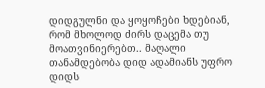დიდგულნი და ყოყოჩები ხდებიან, რომ მხოლოდ ძირს დაცემა თუ მოათვინიერებთ.. მაღალი თანამდებობა დიდ ადამიანს უფრო დიდს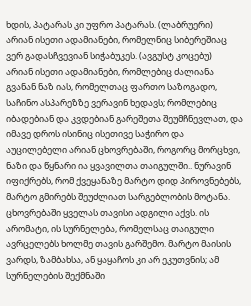ხდის, პატარას კი უფრო პატარას. (ლაბრუერი)
არიან ისეთი ადამიანები, რომელნიც სიბერეშიაც ვერ გადასჩვევიან სიჭაბუკეს. (ავგუსტ კოცებუ)
არიან ისეთი ადამიანები, რომლებიც ძალიანა გვანან ნაზ იას, რომელთაც ფართო საზოგადო, საჩინო ასპარეზზე ვერავინ ხედავს; რომლებიც იბადებიან და კვდებიან გარეშეთა შეუმჩნევლათ, და იმავე დროს ისინიც ისეთივე საჭირო და აუცილებელი არიან ცხოვრებაში, როგორც მორცხვი, ნაზი და წყნარი ია ყვავილთა თაიგულში.. ნურავინ იფიქრებს, რომ ქვეყანაზე მარტო დიდ პიროვნებებს, მარტო გმირებს შეუძლიათ სარგებლობის მოტანა. ცხოვრებაში ყველას თავისი ადგილი აქვს. ის არომატი, ის სურნელება, რომელსაც თაიგული ავრცელებს ხოლმე თავის გარშემო. მარტო მაისის ვარდს, ზამბახსა, ან ყაყაჩოს კი არ ეკუთვნის; ამ სურნელების შექმნაში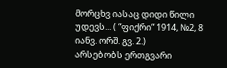მორცხვ იასაც დიდი წილი უდევს... ( “ფიქრი“ 1914, №2, 8 იანვ. ორშ. გვ. 2.)
არსებობს ერთგვარი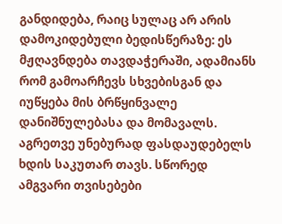განდიდება, რაიც სულაც არ არის დამოკიდებული ბედისწერაზე: ეს მჟღავნდება თავდაჭერაში, ადამიანს რომ გამოარჩევს სხვებისგან და იუწყება მის ბრწყინვალე დანიშნულებასა და მომავალს. აგრეთვე უნებურად ფასდაუდებელს ხდის საკუთარ თავს. სწორედ ამგვარი თვისებები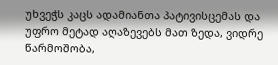უხვეჭს კაცს ადამიანთა პატივისცემას და უფრო მეტად აღაზევებს მათ ზედა, ვიდრე წარმოშობა,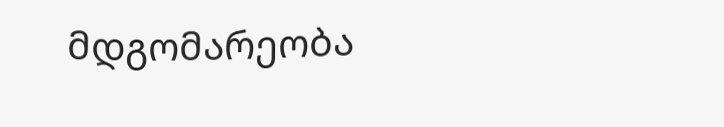მდგომარეობა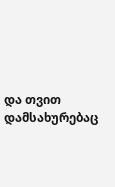და თვით დამსახურებაც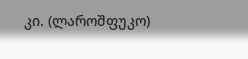კი. (ლაროშფუკო)